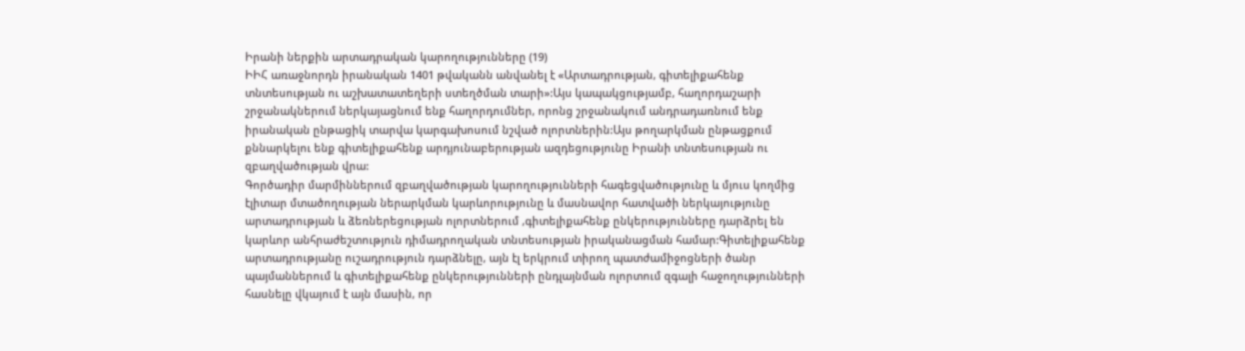Իրանի ներքին արտադրական կարողությունները (19)
ԻԻՀ առաջնորդն իրանական 1401 թվականն անվանել է «Արտադրության, գիտելիքահենք տնտեսության ու աշխատատեղերի ստեղծման տարի»:Այս կապակցությամբ, հաղորդաշարի շրջանակներում ներկայացնում ենք հաղորդումներ, որոնց շրջանակում անդրադառնում ենք իրանական ընթացիկ տարվա կարգախոսում նշված ոլորտներին:Այս թողարկման ընթացքում քննարկելու ենք գիտելիքահենք արդյունաբերության ազդեցությունը Իրանի տնտեսության ու զբաղվածության վրա:
Գործադիր մարմիններում զբաղվածության կարողությունների հագեցվածությունը և մյուս կողմից էլիտար մտածողության ներարկման կարևորությունը և մասնավոր հատվածի ներկայությունը արտադրության և ձեռներեցության ոլորտներում ,գիտելիքահենք ընկերությունները դարձրել են կարևոր անհրաժեշտություն դիմադրողական տնտեսության իրականացման համար:Գիտելիքահենք արտադրությանը ուշադրություն դարձնելը, այն էլ երկրում տիրող պատժամիջոցների ծանր պայմաններում և գիտելիքահենք ընկերությունների ընդլայնման ոլորտում զգալի հաջողությունների հասնելը վկայում է այն մասին, որ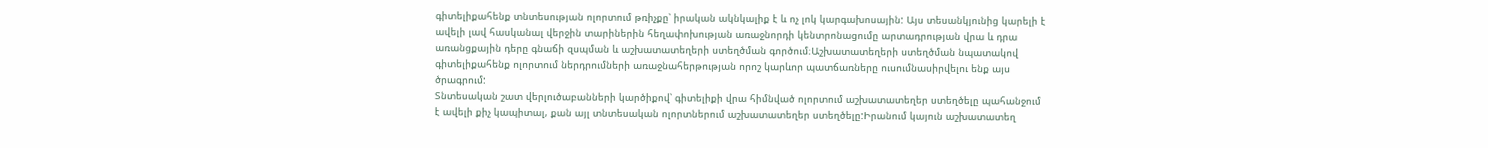գիտելիքահենք տնտեսության ոլորտում թռիչքը՝ իրական ակնկալիք է և ոչ լոկ կարգախոսային: Այս տեսանկյունից կարելի է ավելի լավ հասկանալ վերջին տարիներին հեղափոխության առաջնորդի կենտրոնացումը արտադրության վրա և դրա առանցքային դերը գնաճի զսպման և աշխատատեղերի ստեղծման գործում։Աշխատատեղերի ստեղծման նպատակով գիտելիքահենք ոլորտում ներդրումների առաջնահերթության որոշ կարևոր պատճառները ուսումնասիրվելու ենք այս ծրագրում:
Տնտեսական շատ վերլուծաբանների կարծիքով՝ գիտելիքի վրա հիմնված ոլորտում աշխատատեղեր ստեղծելը պահանջում է ավելի քիչ կապիտալ, քան այլ տնտեսական ոլորտներում աշխատատեղեր ստեղծելը:Իրանում կայուն աշխատատեղ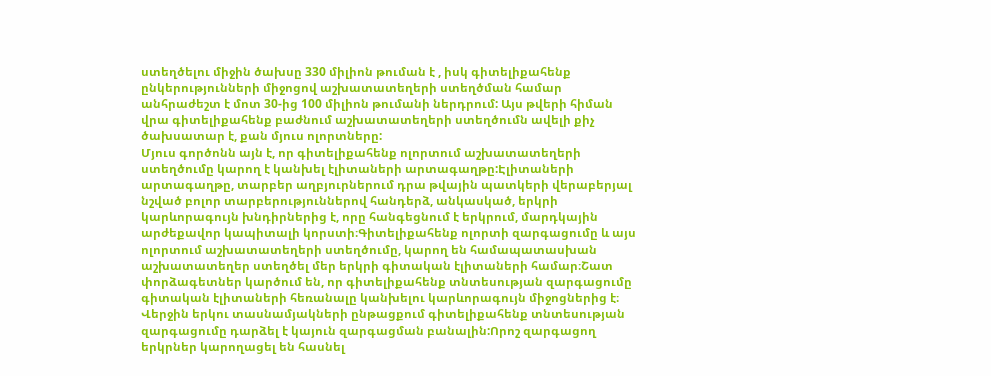ստեղծելու միջին ծախսը 330 միլիոն թուման է , իսկ գիտելիքահենք ընկերությունների միջոցով աշխատատեղերի ստեղծման համար անհրաժեշտ է մոտ 30-ից 100 միլիոն թումանի ներդրում: Այս թվերի հիման վրա գիտելիքահենք բաժնում աշխատատեղերի ստեղծումն ավելի քիչ ծախսատար է, քան մյուս ոլորտները:
Մյուս գործոնն այն է, որ գիտելիքահենք ոլորտում աշխատատեղերի ստեղծումը կարող է կանխել էլիտաների արտագաղթը:Էլիտաների արտագաղթը, տարբեր աղբյուրներում դրա թվային պատկերի վերաբերյալ նշված բոլոր տարբերություններով հանդերձ, անկասկած, երկրի կարևորագույն խնդիրներից է, որը հանգեցնում է երկրում, մարդկային արժեքավոր կապիտալի կորստի։Գիտելիքահենք ոլորտի զարգացումը և այս ոլորտում աշխատատեղերի ստեղծումը, կարող են համապատասխան աշխատատեղեր ստեղծել մեր երկրի գիտական էլիտաների համար։Շատ փորձագետներ կարծում են, որ գիտելիքահենք տնտեսության զարգացումը գիտական էլիտաների հեռանալը կանխելու կարևորագույն միջոցներից է։
Վերջին երկու տասնամյակների ընթացքում գիտելիքահենք տնտեսության զարգացումը դարձել է կայուն զարգացման բանալին:Որոշ զարգացող երկրներ կարողացել են հասնել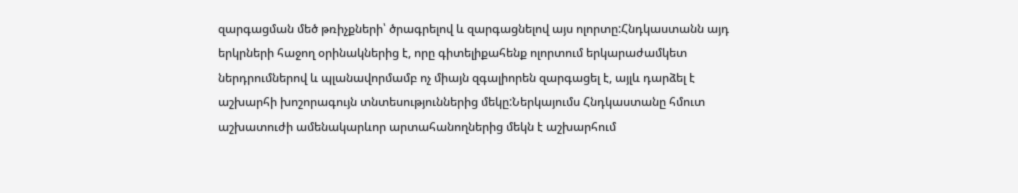զարգացման մեծ թռիչքների՝ ծրագրելով և զարգացնելով այս ոլորտը:Հնդկաստանն այդ երկրների հաջող օրինակներից է, որը գիտելիքահենք ոլորտում երկարաժամկետ ներդրումներով և պլանավորմամբ ոչ միայն զգալիորեն զարգացել է, այլև դարձել է աշխարհի խոշորագույն տնտեսություններից մեկը:Ներկայումս Հնդկաստանը հմուտ աշխատուժի ամենակարևոր արտահանողներից մեկն է աշխարհում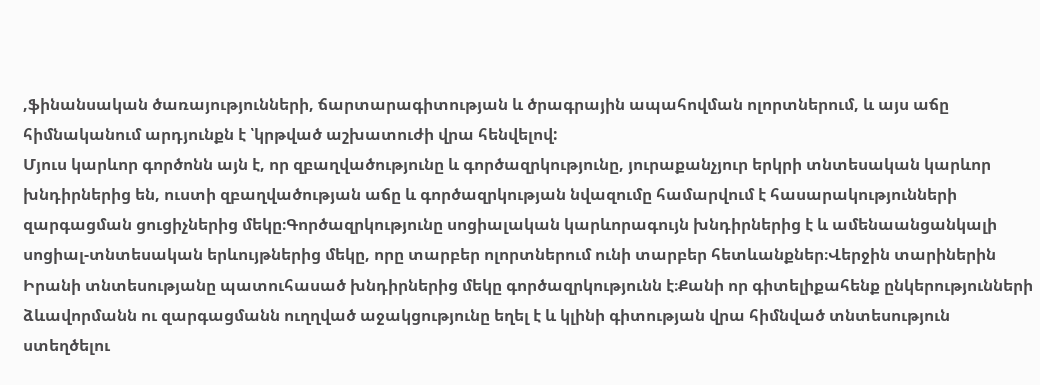,ֆինանսական ծառայությունների, ճարտարագիտության և ծրագրային ապահովման ոլորտներում, և այս աճը հիմնականում արդյունքն է ՝կրթված աշխատուժի վրա հենվելով:
Մյուս կարևոր գործոնն այն է, որ զբաղվածությունը և գործազրկությունը, յուրաքանչյուր երկրի տնտեսական կարևոր խնդիրներից են, ուստի զբաղվածության աճը և գործազրկության նվազումը համարվում է հասարակությունների զարգացման ցուցիչներից մեկը։Գործազրկությունը սոցիալական կարևորագույն խնդիրներից է և ամենաանցանկալի սոցիալ-տնտեսական երևույթներից մեկը, որը տարբեր ոլորտներում ունի տարբեր հետևանքներ։Վերջին տարիներին Իրանի տնտեսությանը պատուհասած խնդիրներից մեկը գործազրկությունն է։Քանի որ գիտելիքահենք ընկերությունների ձևավորմանն ու զարգացմանն ուղղված աջակցությունը եղել է և կլինի գիտության վրա հիմնված տնտեսություն ստեղծելու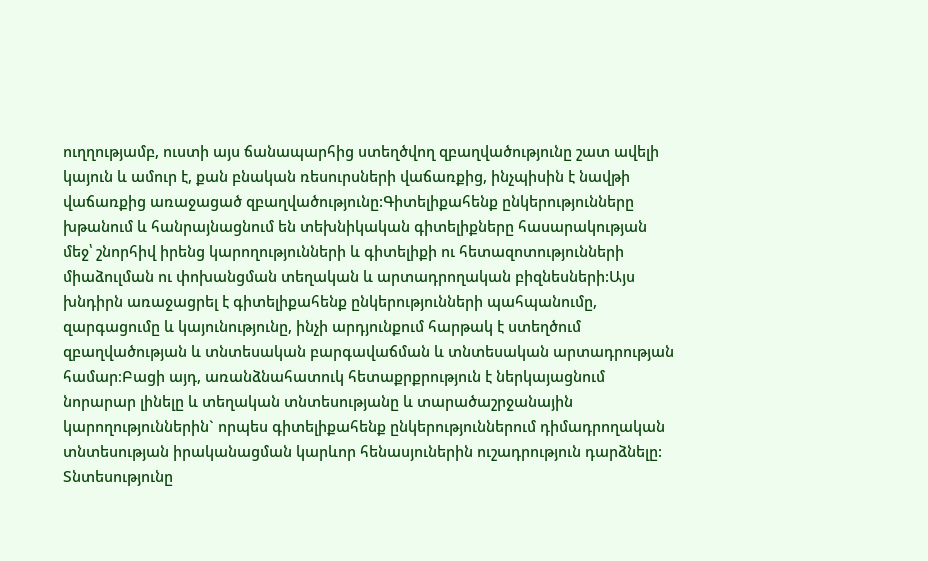ուղղությամբ, ուստի այս ճանապարհից ստեղծվող զբաղվածությունը շատ ավելի կայուն և ամուր է, քան բնական ռեսուրսների վաճառքից, ինչպիսին է նավթի վաճառքից առաջացած զբաղվածությունը:Գիտելիքահենք ընկերությունները խթանում և հանրայնացնում են տեխնիկական գիտելիքները հասարակության մեջ՝ շնորհիվ իրենց կարողությունների և գիտելիքի ու հետազոտությունների միաձուլման ու փոխանցման տեղական և արտադրողական բիզնեսների:Այս խնդիրն առաջացրել է գիտելիքահենք ընկերությունների պահպանումը, զարգացումը և կայունությունը, ինչի արդյունքում հարթակ է ստեղծում զբաղվածության և տնտեսական բարգավաճման և տնտեսական արտադրության համար։Բացի այդ, առանձնահատուկ հետաքրքրություն է ներկայացնում նորարար լինելը և տեղական տնտեսությանը և տարածաշրջանային կարողություններին` որպես գիտելիքահենք ընկերություններում դիմադրողական տնտեսության իրականացման կարևոր հենասյուներին ուշադրություն դարձնելը:
Տնտեսությունը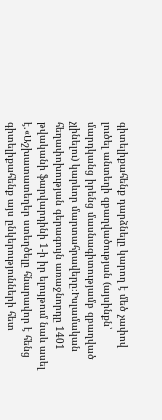գիտելիքահենք դարձնելը կարող է մեծ չափով լուծել անտեղի զբաղվածության (այսինքն՝ մարդկանց իրենց մասնագիտությամբ զբաղված չլինելու) կարևոր մարտահրավերը։Իսլամական հեղափոխության գերագույն առաջնորդը 1401 թվականի ֆարվարդինի 1-ի իր ելույթում նաև ասել է.«Աշխատատեղեր ստեղծելը հնարավոր է հենց գիտելիքահենք այս ընկերությունների հետ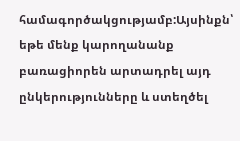համագործակցությամբ:Այսինքն՝ եթե մենք կարողանանք բառացիորեն արտադրել այդ ընկերությունները և ստեղծել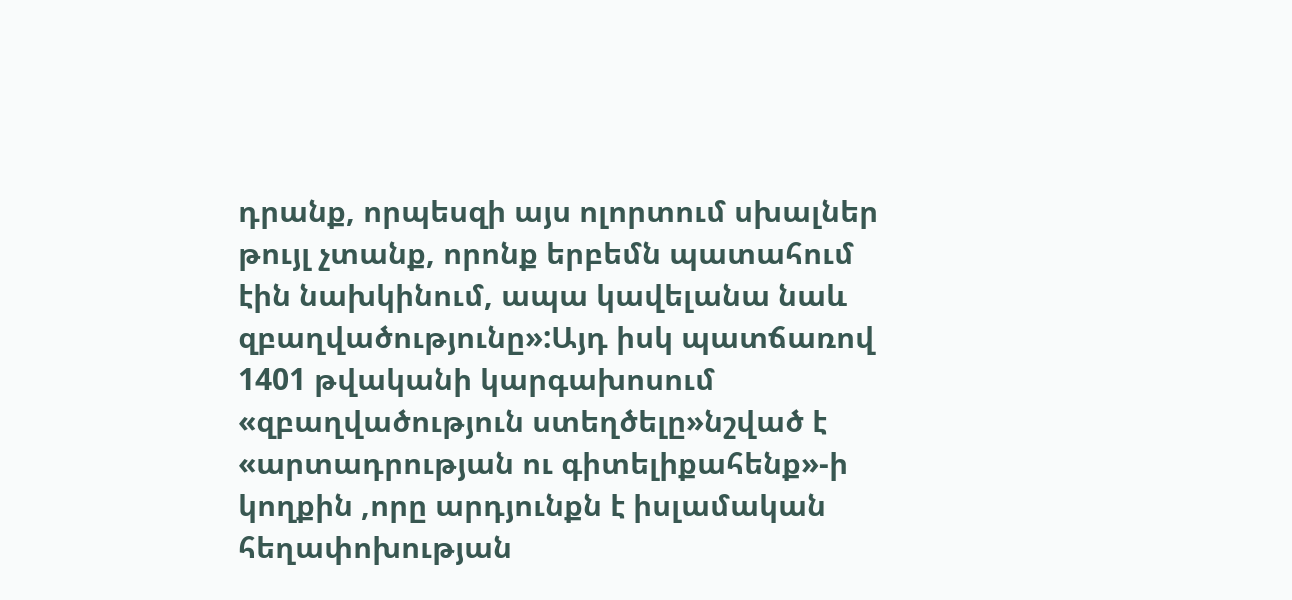դրանք, որպեսզի այս ոլորտում սխալներ թույլ չտանք, որոնք երբեմն պատահում էին նախկինում, ապա կավելանա նաև զբաղվածությունը»:Այդ իսկ պատճառով 1401 թվականի կարգախոսում «զբաղվածություն ստեղծելը»նշված է «արտադրության ու գիտելիքահենք»-ի կողքին ,որը արդյունքն է իսլամական հեղափոխության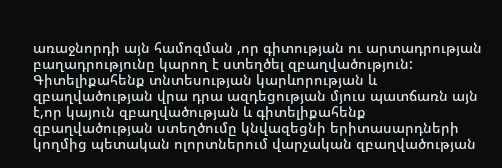առաջնորդի այն համոզման ,որ գիտության ու արտադրության բաղադրությունը կարող է ստեղծել զբաղվածություն:
Գիտելիքահենք տնտեսության կարևորության և զբաղվածության վրա դրա ազդեցության մյուս պատճառն այն է,որ կայուն զբաղվածության և գիտելիքահենք զբաղվածության ստեղծումը կնվազեցնի երիտասարդների կողմից պետական ոլորտներում վարչական զբաղվածության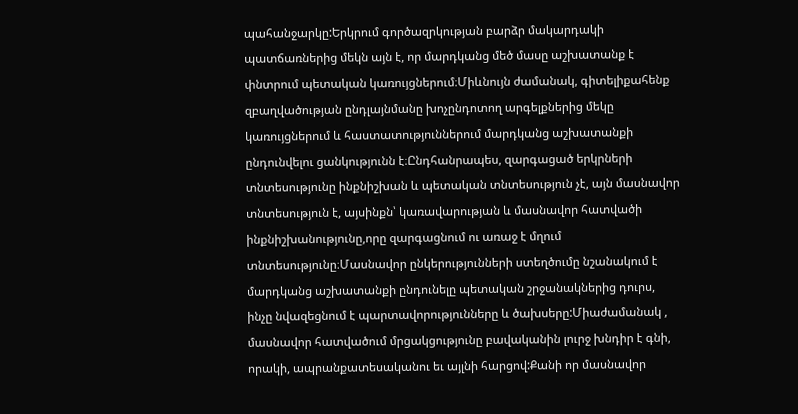պահանջարկը:Երկրում գործազրկության բարձր մակարդակի պատճառներից մեկն այն է, որ մարդկանց մեծ մասը աշխատանք է փնտրում պետական կառույցներում։Միևնույն ժամանակ, գիտելիքահենք զբաղվածության ընդլայնմանը խոչընդոտող արգելքներից մեկը կառույցներում և հաստատություններում մարդկանց աշխատանքի ընդունվելու ցանկությունն է։Ընդհանրապես, զարգացած երկրների տնտեսությունը ինքնիշխան և պետական տնտեսություն չէ, այն մասնավոր տնտեսություն է, այսինքն՝ կառավարության և մասնավոր հատվածի ինքնիշխանությունը,որը զարգացնում ու առաջ է մղում տնտեսությունը։Մասնավոր ընկերությունների ստեղծումը նշանակում է մարդկանց աշխատանքի ընդունելը պետական շրջանակներից դուրս, ինչը նվազեցնում է պարտավորությունները և ծախսերը:Միաժամանակ , մասնավոր հատվածում մրցակցությունը բավականին լուրջ խնդիր է գնի, որակի, ապրանքատեսականու եւ այլնի հարցով:Քանի որ մասնավոր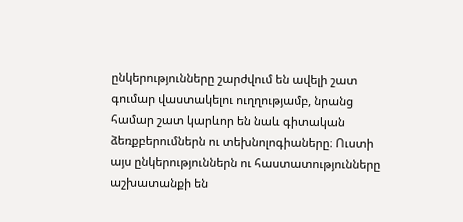ընկերությունները շարժվում են ավելի շատ գումար վաստակելու ուղղությամբ, նրանց համար շատ կարևոր են նաև գիտական ձեռքբերումներն ու տեխնոլոգիաները։ Ուստի այս ընկերություններն ու հաստատությունները աշխատանքի են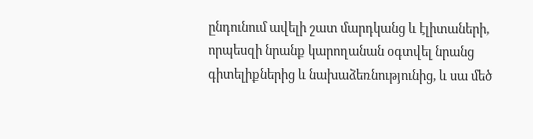ընդունում ավելի շատ մարդկանց և էլիտաների, որպեսզի նրանք կարողանան օգտվել նրանց գիտելիքներից և նախաձեռնությունից, և սա մեծ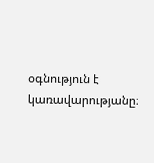օգնություն է կառավարությանը։